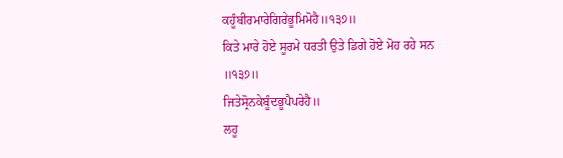ਕਹੂੰਬੀਰਮਾਰੇਗਿਰੇਭੂਮਿਮੋਹੈ॥੧੩੭॥
ਕਿਤੇ ਮਾਰੇ ਹੋਏ ਸੂਰਮੇ ਧਰਤੀ ਉਤੇ ਡਿਗੇ ਹੋਏ ਮੋਹ ਰਹੇ ਸਨ ॥੧੩੭॥
ਜਿਤੇਸ੍ਰੋਨਕੇਬੂੰਦਭੂਪੈਪਰੇਹੈ॥
ਲਹੂ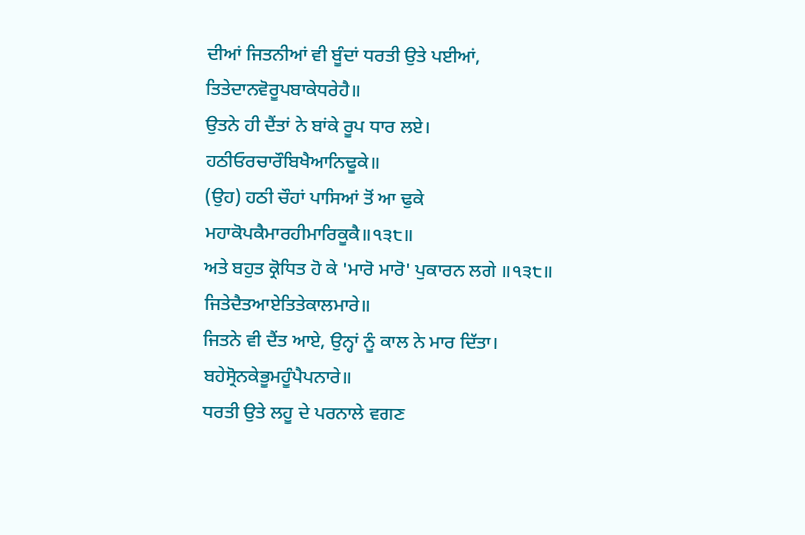ਦੀਆਂ ਜਿਤਨੀਆਂ ਵੀ ਬੂੰਦਾਂ ਧਰਤੀ ਉਤੇ ਪਈਆਂ,
ਤਿਤੇਦਾਨਵੋਰੂਪਬਾਕੇਧਰੇਹੈ॥
ਉਤਨੇ ਹੀ ਦੈਂਤਾਂ ਨੇ ਬਾਂਕੇ ਰੂਪ ਧਾਰ ਲਏ।
ਹਠੀਓਰਚਾਰੌਬਿਖੈਆਨਿਢੂਕੇ॥
(ਉਹ) ਹਠੀ ਚੌਹਾਂ ਪਾਸਿਆਂ ਤੋਂ ਆ ਢੁਕੇ
ਮਹਾਕੋਪਕੈਮਾਰਹੀਮਾਰਿਕੂਕੈ॥੧੩੮॥
ਅਤੇ ਬਹੁਤ ਕ੍ਰੋਧਿਤ ਹੋ ਕੇ 'ਮਾਰੋ ਮਾਰੋ' ਪੁਕਾਰਨ ਲਗੇ ॥੧੩੮॥
ਜਿਤੇਦੈਤਆਏਤਿਤੇਕਾਲਮਾਰੇ॥
ਜਿਤਨੇ ਵੀ ਦੈਂਤ ਆਏ, ਉਨ੍ਹਾਂ ਨੂੰ ਕਾਲ ਨੇ ਮਾਰ ਦਿੱਤਾ।
ਬਹੇਸ੍ਰੋਨਕੇਭੂਮਹੂੰਪੈਪਨਾਰੇ॥
ਧਰਤੀ ਉਤੇ ਲਹੂ ਦੇ ਪਰਨਾਲੇ ਵਗਣ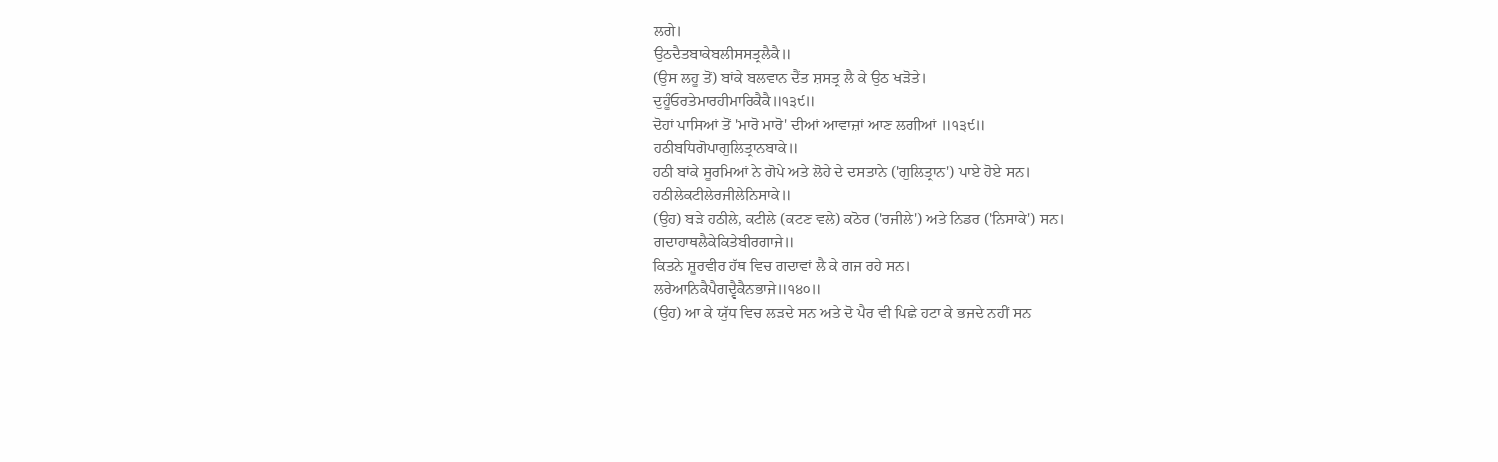ਲਗੇ।
ਉਠਦੈਤਬਾਕੇਬਲੀਸਸਤ੍ਰਲੈਕੈ॥
(ਉਸ ਲਹੂ ਤੋਂ) ਬਾਂਕੇ ਬਲਵਾਨ ਦੈਂਤ ਸ਼ਸਤ੍ਰ ਲੈ ਕੇ ਉਠ ਖੜੋਤੇ।
ਦੁਹੂੰਓਰਤੇਮਾਰਹੀਮਾਰਿਕੈਕੈ॥੧੩੯॥
ਦੋਹਾਂ ਪਾਸਿਆਂ ਤੋਂ 'ਮਾਰੋ ਮਾਰੋ' ਦੀਆਂ ਆਵਾਜ਼ਾਂ ਆਣ ਲਗੀਆਂ ॥੧੩੯॥
ਹਠੀਬਧਿਗੋਪਾਗੁਲਿਤ੍ਰਾਨਬਾਕੇ॥
ਹਠੀ ਬਾਂਕੇ ਸੂਰਮਿਆਂ ਨੇ ਗੋਪੇ ਅਤੇ ਲੋਹੇ ਦੇ ਦਸਤਾਨੇ ('ਗੁਲਿਤ੍ਰਾਨ') ਪਾਏ ਹੋਏ ਸਨ।
ਹਠੀਲੇਕਟੀਲੇਰਜੀਲੇਨਿਸਾਕੇ॥
(ਉਹ) ਬੜੇ ਹਠੀਲੇ, ਕਟੀਲੇ (ਕਟਣ ਵਲੇ) ਕਠੋਰ ('ਰਜੀਲੇ') ਅਤੇ ਨਿਡਰ ('ਨਿਸਾਕੇ') ਸਨ।
ਗਦਾਹਾਥਲੈਕੇਕਿਤੇਬੀਰਗਾਜੇ॥
ਕਿਤਨੇ ਸ਼ੂਰਵੀਰ ਹੱਥ ਵਿਚ ਗਦਾਵਾਂ ਲੈ ਕੇ ਗਜ ਰਹੇ ਸਨ।
ਲਰੇਆਨਿਕੈਪੈਗਦ੍ਵੈਕੈਨਭਾਜੇ॥੧੪੦॥
(ਉਹ) ਆ ਕੇ ਯੁੱਧ ਵਿਚ ਲੜਦੇ ਸਨ ਅਤੇ ਦੋ ਪੈਰ ਵੀ ਪਿਛੇ ਹਟਾ ਕੇ ਭਜਦੇ ਨਹੀਂ ਸਨ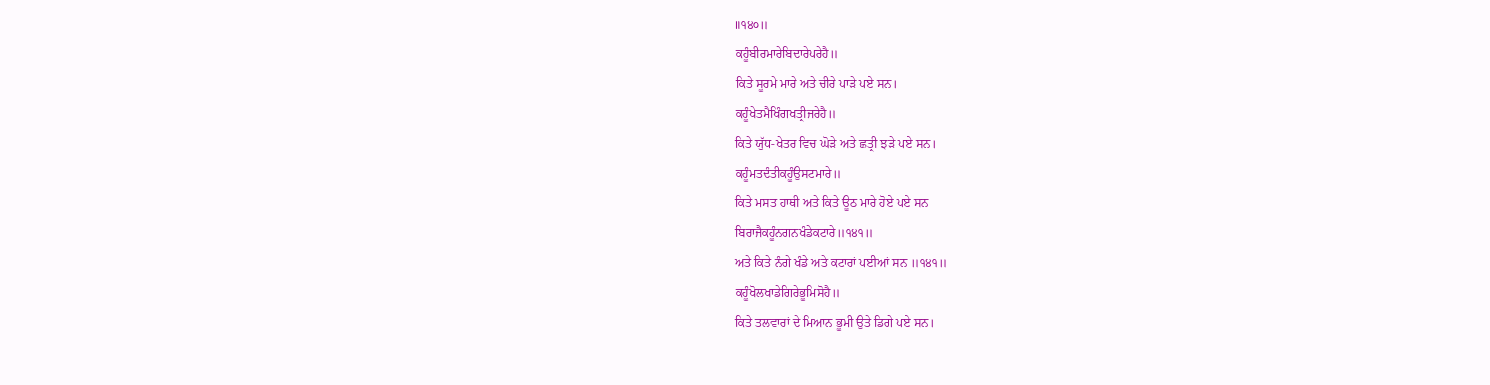॥੧੪੦॥
ਕਹੂੰਬੀਰਮਾਰੇਬਿਦਾਰੇਪਰੇਹੈ॥
ਕਿਤੇ ਸੂਰਮੇ ਮਾਰੇ ਅਤੇ ਚੀਰੇ ਪਾੜੇ ਪਏ ਸਨ।
ਕਹੂੰਖੇਤਮੈਖਿੰਗਖਤ੍ਰੀਜਰੇਹੈ॥
ਕਿਤੇ ਯੁੱਧ-ਖੇਤਰ ਵਿਚ ਘੋੜੇ ਅਤੇ ਛਤ੍ਰੀ ਝੜੇ ਪਏ ਸਨ।
ਕਹੂੰਮਤਦੰਤੀਕਹੂੰਉਸਟਮਾਰੇ॥
ਕਿਤੇ ਮਸਤ ਹਾਥੀ ਅਤੇ ਕਿਤੇ ਊਠ ਮਾਰੇ ਹੋਏ ਪਏ ਸਨ
ਬਿਰਾਜੈਕਹੂੰਨਗਨਖੰਡੇਕਟਾਰੇ॥੧੪੧॥
ਅਤੇ ਕਿਤੇ ਨੰਗੇ ਖੰਡੇ ਅਤੇ ਕਟਾਰਾਂ ਪਈਆਂ ਸਨ ॥੧੪੧॥
ਕਹੂੰਖੋਲਖਾਡੇਗਿਰੇਭੂਮਿਸੋਹੈ॥
ਕਿਤੇ ਤਲਵਾਰਾਂ ਦੇ ਮਿਆਨ ਭੂਮੀ ਉਤੇ ਡਿਗੇ ਪਏ ਸਨ।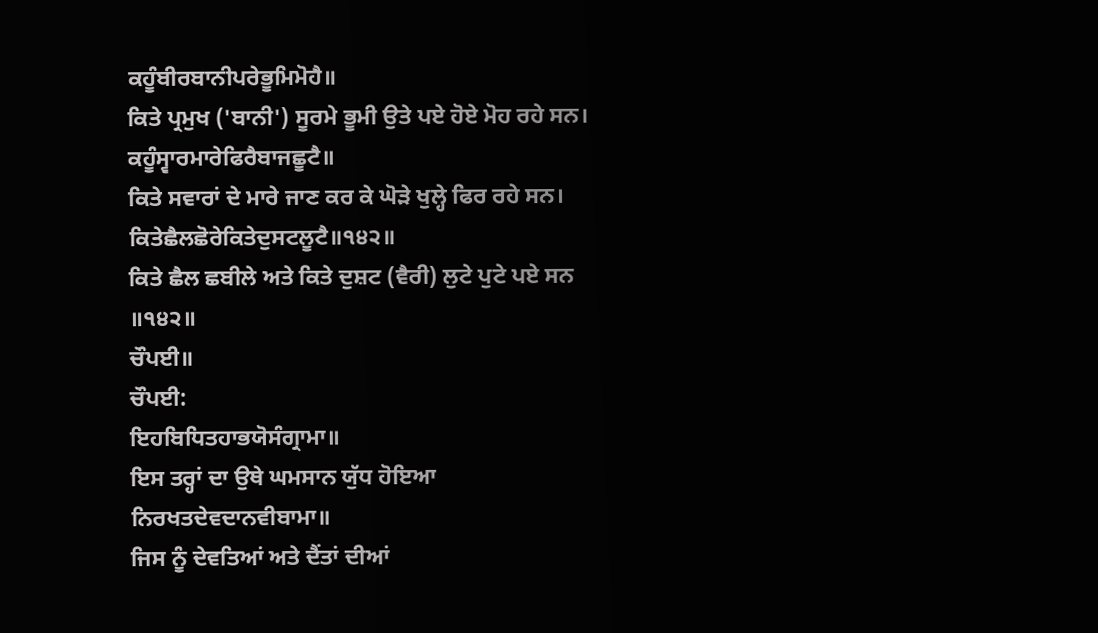ਕਹੂੰਬੀਰਬਾਨੀਪਰੇਭੂਮਿਮੋਹੈ॥
ਕਿਤੇ ਪ੍ਰਮੁਖ ('ਬਾਨੀ') ਸੂਰਮੇ ਭੂਮੀ ਉਤੇ ਪਏ ਹੋਏ ਮੋਹ ਰਹੇ ਸਨ।
ਕਹੂੰਸ੍ਵਾਰਮਾਰੇਫਿਰੈਬਾਜਛੂਟੈ॥
ਕਿਤੇ ਸਵਾਰਾਂ ਦੇ ਮਾਰੇ ਜਾਣ ਕਰ ਕੇ ਘੋੜੇ ਖੁਲ੍ਹੇ ਫਿਰ ਰਹੇ ਸਨ।
ਕਿਤੇਛੈਲਛੋਰੇਕਿਤੇਦੁਸਟਲੂਟੈ॥੧੪੨॥
ਕਿਤੇ ਛੈਲ ਛਬੀਲੇ ਅਤੇ ਕਿਤੇ ਦੁਸ਼ਟ (ਵੈਰੀ) ਲੁਟੇ ਪੁਟੇ ਪਏ ਸਨ ॥੧੪੨॥
ਚੌਪਈ॥
ਚੌਪਈ:
ਇਹਬਿਧਿਤਹਾਭਯੋਸੰਗ੍ਰਾਮਾ॥
ਇਸ ਤਰ੍ਹਾਂ ਦਾ ਉਥੇ ਘਮਸਾਨ ਯੁੱਧ ਹੋਇਆ
ਨਿਰਖਤਦੇਵਦਾਨਵੀਬਾਮਾ॥
ਜਿਸ ਨੂੰ ਦੇਵਤਿਆਂ ਅਤੇ ਦੈਂਤਾਂ ਦੀਆਂ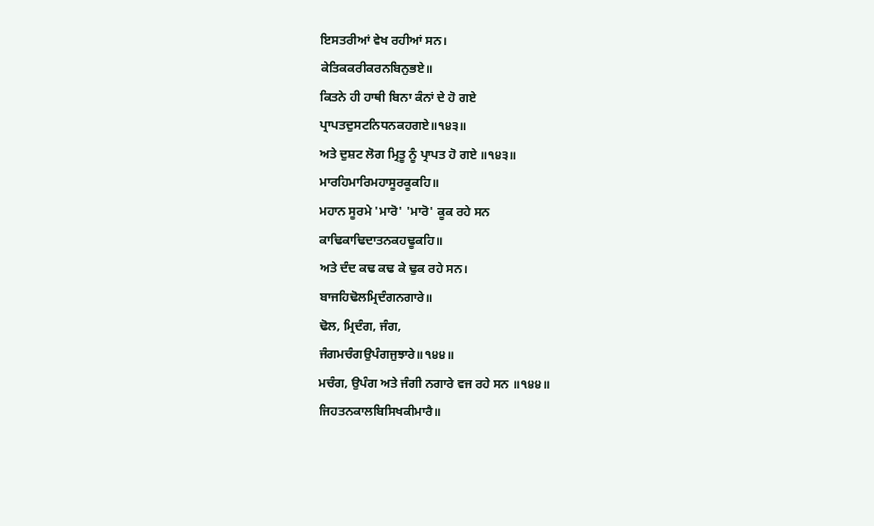ਇਸਤਰੀਆਂ ਵੇਖ ਰਹੀਆਂ ਸਨ।
ਕੇਤਿਕਕਰੀਕਰਨਬਿਨੁਭਏ॥
ਕਿਤਨੇ ਹੀ ਹਾਥੀ ਬਿਨਾ ਕੰਨਾਂ ਦੇ ਹੋ ਗਏ
ਪ੍ਰਾਪਤਦੁਸਟਨਿਧਨਕਹਗਏ॥੧੪੩॥
ਅਤੇ ਦੁਸ਼ਟ ਲੋਗ ਮ੍ਰਿਤੂ ਨੂੰ ਪ੍ਰਾਪਤ ਹੋ ਗਏ ॥੧੪੩॥
ਮਾਰਹਿਮਾਰਿਮਹਾਸੂਰਕੂਕਹਿ॥
ਮਹਾਨ ਸੂਰਮੇ 'ਮਾਰੋ' 'ਮਾਰੋ' ਕੂਕ ਰਹੇ ਸਨ
ਕਾਢਿਕਾਢਿਦਾਤਨਕਹਢੂਕਹਿ॥
ਅਤੇ ਦੰਦ ਕਢ ਕਢ ਕੇ ਢੁਕ ਰਹੇ ਸਨ।
ਬਾਜਹਿਢੋਲਮ੍ਰਿਦੰਗਨਗਾਰੇ॥
ਢੋਲ, ਮ੍ਰਿਦੰਗ, ਜੰਗ,
ਜੰਗਮਚੰਗਉਪੰਗਜੁਝਾਰੇ॥੧੪੪॥
ਮਚੰਗ, ਉਪੰਗ ਅਤੇ ਜੰਗੀ ਨਗਾਰੇ ਵਜ ਰਹੇ ਸਨ ॥੧੪੪॥
ਜਿਹਤਨਕਾਲਬਿਸਿਖਕੀਮਾਰੈ॥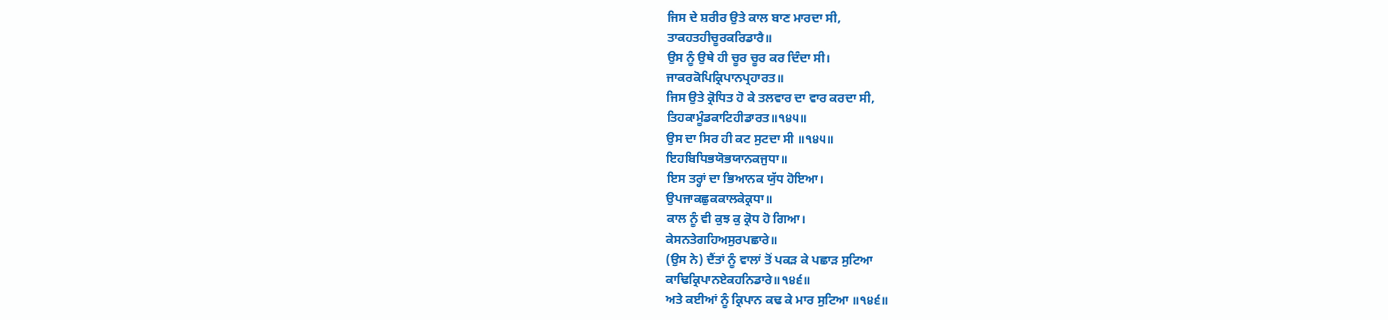ਜਿਸ ਦੇ ਸ਼ਰੀਰ ਉਤੇ ਕਾਲ ਬਾਣ ਮਾਰਦਾ ਸੀ,
ਤਾਕਹਤਹੀਚੂਰਕਰਿਡਾਰੈ॥
ਉਸ ਨੂੰ ਉਥੇ ਹੀ ਚੂਰ ਚੂਰ ਕਰ ਦਿੰਦਾ ਸੀ।
ਜਾਕਰਕੋਪਿਕ੍ਰਿਪਾਨਪ੍ਰਹਾਰਤ॥
ਜਿਸ ਉਤੇ ਕ੍ਰੋਧਿਤ ਹੋ ਕੇ ਤਲਵਾਰ ਦਾ ਵਾਰ ਕਰਦਾ ਸੀ,
ਤਿਹਕਾਮੂੰਡਕਾਟਿਹੀਡਾਰਤ॥੧੪੫॥
ਉਸ ਦਾ ਸਿਰ ਹੀ ਕਟ ਸੁਟਦਾ ਸੀ ॥੧੪੫॥
ਇਹਬਿਧਿਭਯੋਭਯਾਨਕਜੁਧਾ॥
ਇਸ ਤਰ੍ਹਾਂ ਦਾ ਭਿਆਨਕ ਯੁੱਧ ਹੋਇਆ।
ਉਪਜਾਕਛੁਕਕਾਲਕੇਕ੍ਰਧਾ॥
ਕਾਲ ਨੂੰ ਵੀ ਕੁਝ ਕੁ ਕ੍ਰੋਧ ਹੋ ਗਿਆ।
ਕੇਸਨਤੇਗਹਿਅਸੁਰਪਛਾਰੇ॥
(ਉਸ ਨੇ) ਦੈਂਤਾਂ ਨੂੰ ਵਾਲਾਂ ਤੋਂ ਪਕੜ ਕੇ ਪਛਾੜ ਸੁਟਿਆ
ਕਾਢਿਕ੍ਰਿਪਾਨਏਕਹਨਿਡਾਰੇ॥੧੪੬॥
ਅਤੇ ਕਈਆਂ ਨੂੰ ਕ੍ਰਿਪਾਨ ਕਢ ਕੇ ਮਾਰ ਸੁਟਿਆ ॥੧੪੬॥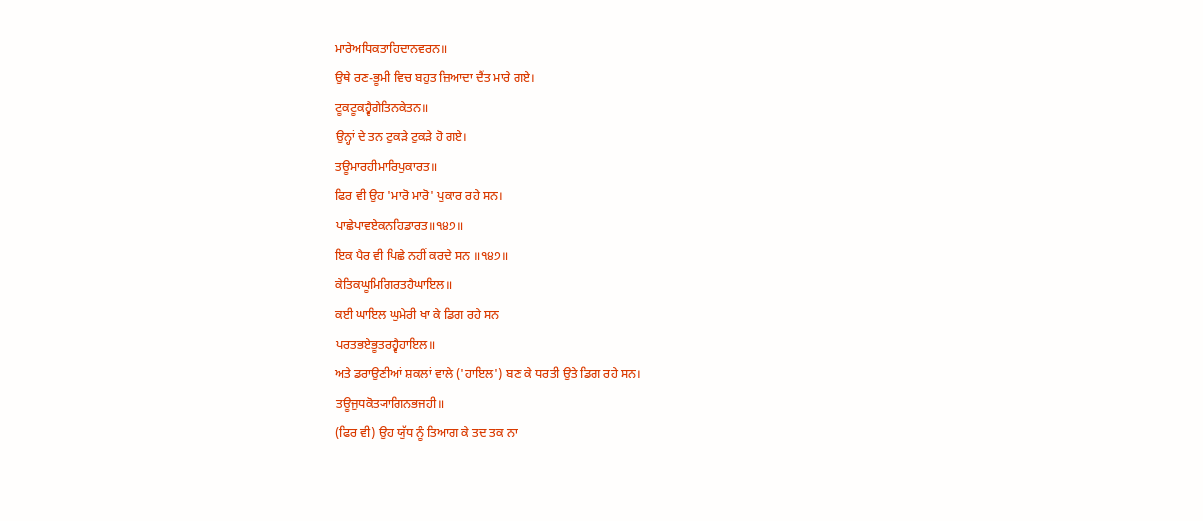ਮਾਰੇਅਧਿਕਤਾਹਿਦਾਨਵਰਨ॥
ਉਥੇ ਰਣ-ਭੂਮੀ ਵਿਚ ਬਹੁਤ ਜ਼ਿਆਦਾ ਦੈਂਤ ਮਾਰੇ ਗਏ।
ਟੂਕਟੂਕਹ੍ਵੈਗੇਤਿਨਕੇਤਨ॥
ਉਨ੍ਹਾਂ ਦੇ ਤਨ ਟੁਕੜੇ ਟੁਕੜੇ ਹੋ ਗਏ।
ਤਊਮਾਰਹੀਮਾਰਿਪੁਕਾਰਤ॥
ਫਿਰ ਵੀ ਉਹ 'ਮਾਰੋ ਮਾਰੋ' ਪੁਕਾਰ ਰਹੇ ਸਨ।
ਪਾਛੇਪਾਵਏਕਨਹਿਡਾਰਤ॥੧੪੭॥
ਇਕ ਪੈਰ ਵੀ ਪਿਛੇ ਨਹੀਂ ਕਰਦੇ ਸਨ ॥੧੪੭॥
ਕੇਤਿਕਘੂਮਿਗਿਰਤਹੈਘਾਇਲ॥
ਕਈ ਘਾਇਲ ਘੁਮੇਰੀ ਖਾ ਕੇ ਡਿਗ ਰਹੇ ਸਨ
ਪਰਤਭਏਭੂਤਰਹ੍ਵੈਹਾਇਲ॥
ਅਤੇ ਡਰਾਉਣੀਆਂ ਸ਼ਕਲਾਂ ਵਾਲੇ ('ਹਾਇਲ') ਬਣ ਕੇ ਧਰਤੀ ਉਤੇ ਡਿਗ ਰਹੇ ਸਨ।
ਤਊਜੁਧਕੋਤ੍ਯਾਗਿਨਭਜਹੀ॥
(ਫਿਰ ਵੀ) ਉਹ ਯੁੱਧ ਨੂੰ ਤਿਆਗ ਕੇ ਤਦ ਤਕ ਨਾ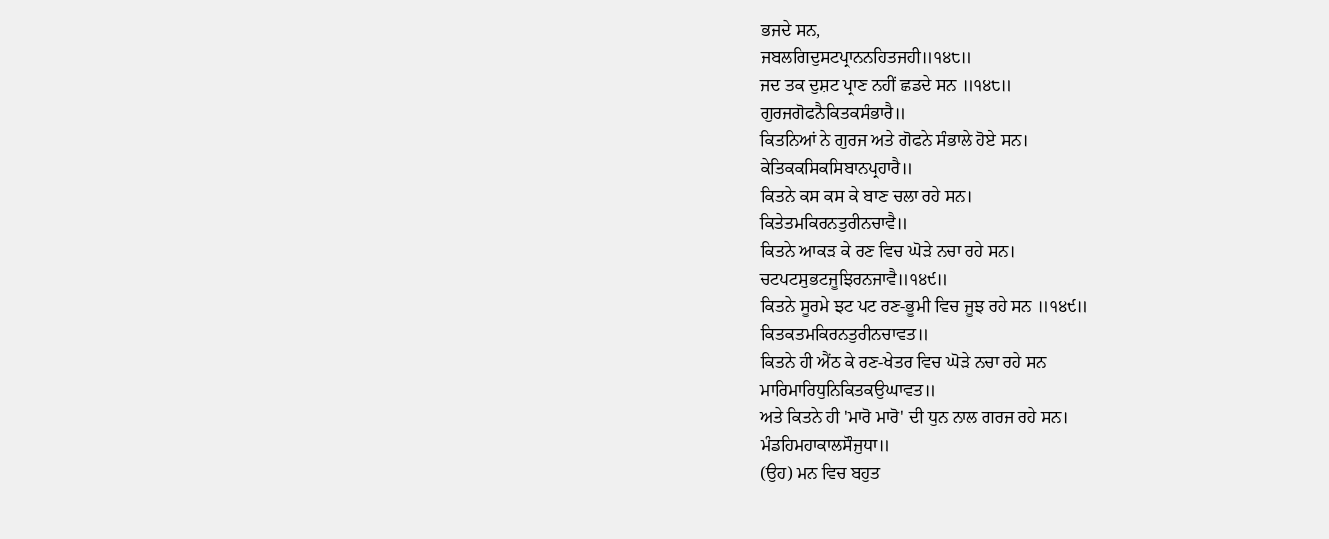ਭਜਦੇ ਸਨ,
ਜਬਲਗਿਦੁਸਟਪ੍ਰਾਨਨਹਿਤਜਹੀ॥੧੪੮॥
ਜਦ ਤਕ ਦੁਸ਼ਟ ਪ੍ਰਾਣ ਨਹੀਂ ਛਡਦੇ ਸਨ ॥੧੪੮॥
ਗੁਰਜਗੋਫਨੈਕਿਤਕਸੰਭਾਰੈ॥
ਕਿਤਨਿਆਂ ਨੇ ਗੁਰਜ ਅਤੇ ਗੋਫਨੇ ਸੰਭਾਲੇ ਹੋਏ ਸਨ।
ਕੇਤਿਕਕਸਿਕਸਿਬਾਨਪ੍ਰਹਾਰੈ॥
ਕਿਤਨੇ ਕਸ ਕਸ ਕੇ ਬਾਣ ਚਲਾ ਰਹੇ ਸਨ।
ਕਿਤੇਤਮਕਿਰਨਤੁਰੀਨਚਾਵੈ॥
ਕਿਤਨੇ ਆਕੜ ਕੇ ਰਣ ਵਿਚ ਘੋੜੇ ਨਚਾ ਰਹੇ ਸਨ।
ਚਟਪਟਸੁਭਟਜੂਝਿਰਨਜਾਵੈ॥੧੪੯॥
ਕਿਤਨੇ ਸੂਰਮੇ ਝਟ ਪਟ ਰਣ-ਭੂਮੀ ਵਿਚ ਜੂਝ ਰਹੇ ਸਨ ॥੧੪੯॥
ਕਿਤਕਤਮਕਿਰਨਤੁਰੀਨਚਾਵਤ॥
ਕਿਤਨੇ ਹੀ ਐਂਠ ਕੇ ਰਣ-ਖੇਤਰ ਵਿਚ ਘੋੜੇ ਨਚਾ ਰਹੇ ਸਨ
ਮਾਰਿਮਾਰਿਧੁਨਿਕਿਤਕਉਘਾਵਤ॥
ਅਤੇ ਕਿਤਨੇ ਹੀ 'ਮਾਰੋ ਮਾਰੋ' ਦੀ ਧੁਨ ਨਾਲ ਗਰਜ ਰਹੇ ਸਨ।
ਮੰਡਹਿਮਹਾਕਾਲਸੌਜੁਧਾ॥
(ਉਹ) ਮਨ ਵਿਚ ਬਹੁਤ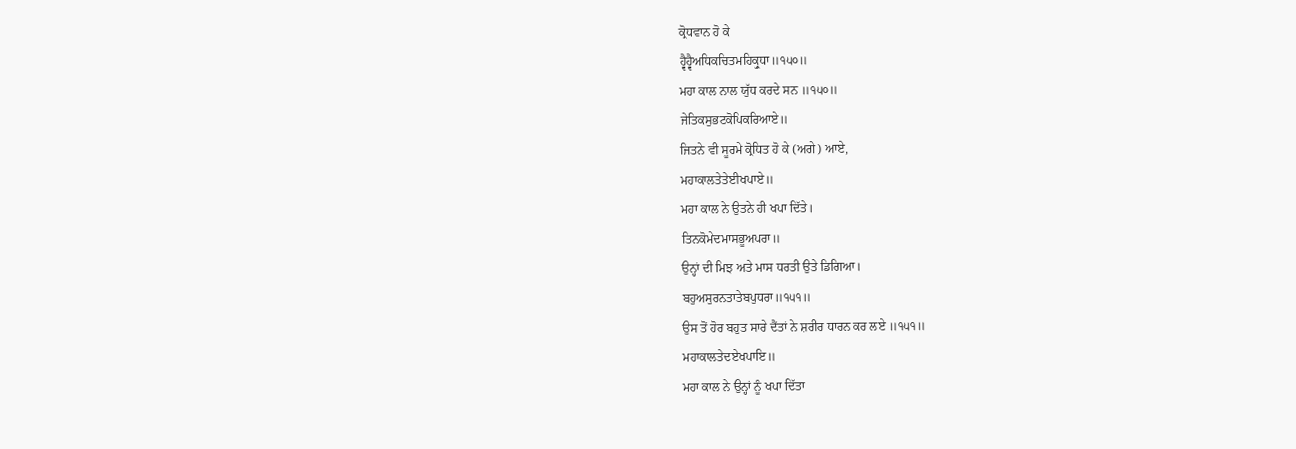ਕ੍ਰੋਧਵਾਨ ਹੋ ਕੇ
ਹ੍ਵੈਹ੍ਵੈਅਧਿਕਚਿਤਮਹਿਕ੍ਰੁਧਾ॥੧੫੦॥
ਮਹਾ ਕਾਲ ਨਾਲ ਯੁੱਧ ਕਰਦੇ ਸਨ ॥੧੫੦॥
ਜੇਤਿਕਸੁਭਟਕੋਪਿਕਰਿਆਏ॥
ਜਿਤਨੇ ਵੀ ਸੂਰਮੇ ਕ੍ਰੋਧਿਤ ਹੋ ਕੇ (ਅਗੇ) ਆਏ,
ਮਹਾਕਾਲਤੇਤੇਈਖਪਾਏ॥
ਮਹਾ ਕਾਲ ਨੇ ਉਤਨੇ ਹੀ ਖਪਾ ਦਿੱਤੇ।
ਤਿਨਕੋਮੇਦਮਾਸਭੂਅਪਰਾ॥
ਉਨ੍ਹਾਂ ਦੀ ਮਿਝ ਅਤੇ ਮਾਸ ਧਰਤੀ ਉਤੇ ਡਿਗਿਆ।
ਬਹੁਅਸੁਰਨਤਾਤੇਬਪੁਧਰਾ॥੧੫੧॥
ਉਸ ਤੋਂ ਹੋਰ ਬਹੁਤ ਸਾਰੇ ਦੈਂਤਾਂ ਨੇ ਸ਼ਰੀਰ ਧਾਰਨ ਕਰ ਲਏ ॥੧੫੧॥
ਮਹਾਕਾਲਤੇਦਏਖਪਾਇ॥
ਮਹਾ ਕਾਲ ਨੇ ਉਨ੍ਹਾਂ ਨੂੰ ਖਪਾ ਦਿੱਤਾ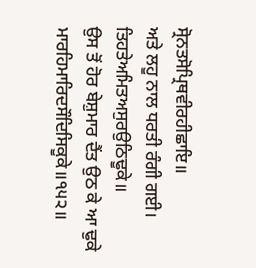ਸ੍ਰੋਨਤਸੋਪ੍ਰਿਥਵੀਰਹੀਛਾਇ॥
ਅਤੇ ਲਹੂ ਨਾਲ ਧਰਤੀ ਰੰਗੀ ਗਈ।
ਤਿਹਤੇਅਮਿਤਅਸੁਰਉਠਿਢੂਕੇ॥
ਉਸ ਤੋਂ ਹੋਰ ਬੇਸ਼ੁਮਾਰ ਦੈਂਤ ਉਠ ਕੇ ਆ ਢੁਕੇ
ਮਾਰਹਿਮਾਰਿਦਸੌਦਿਸਿਕੂਕੇ॥੧੫੨॥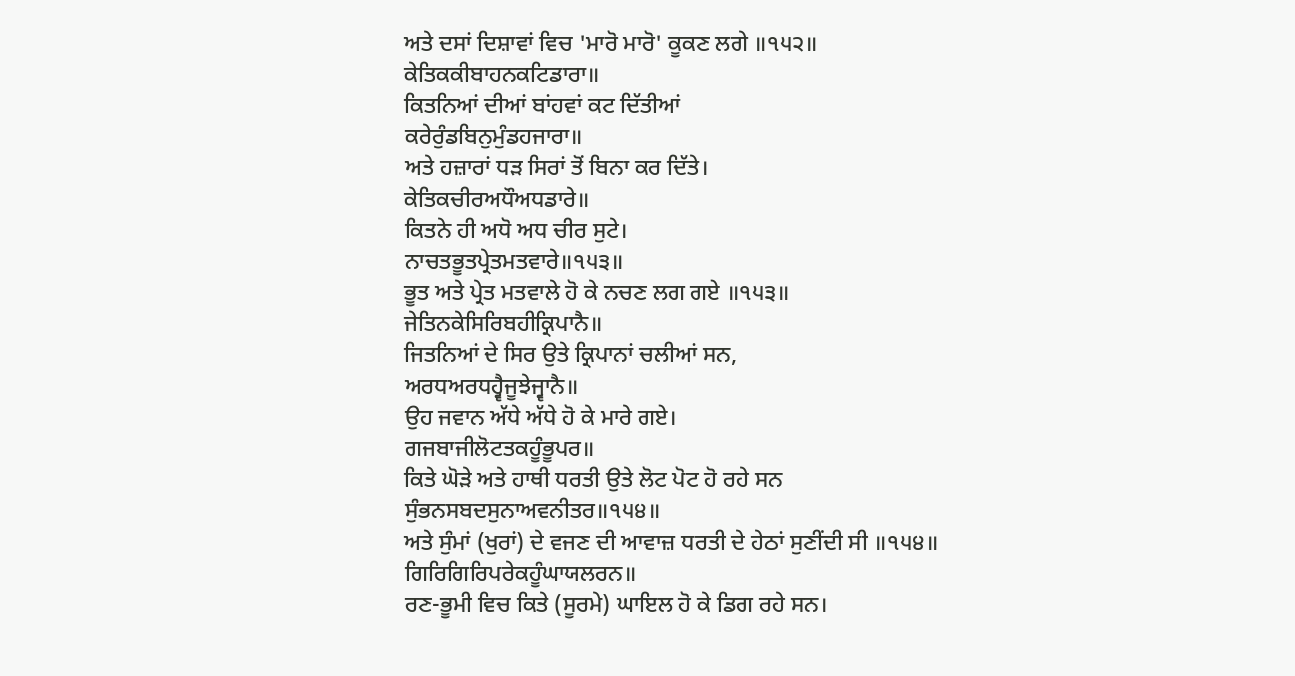ਅਤੇ ਦਸਾਂ ਦਿਸ਼ਾਵਾਂ ਵਿਚ 'ਮਾਰੋ ਮਾਰੋ' ਕੂਕਣ ਲਗੇ ॥੧੫੨॥
ਕੇਤਿਕਕੀਬਾਹਨਕਟਿਡਾਰਾ॥
ਕਿਤਨਿਆਂ ਦੀਆਂ ਬਾਂਹਵਾਂ ਕਟ ਦਿੱਤੀਆਂ
ਕਰੇਰੁੰਡਬਿਨੁਮੁੰਡਹਜਾਰਾ॥
ਅਤੇ ਹਜ਼ਾਰਾਂ ਧੜ ਸਿਰਾਂ ਤੋਂ ਬਿਨਾ ਕਰ ਦਿੱਤੇ।
ਕੇਤਿਕਚੀਰਅਧੌਅਧਡਾਰੇ॥
ਕਿਤਨੇ ਹੀ ਅਧੋ ਅਧ ਚੀਰ ਸੁਟੇ।
ਨਾਚਤਭੂਤਪ੍ਰੇਤਮਤਵਾਰੇ॥੧੫੩॥
ਭੂਤ ਅਤੇ ਪ੍ਰੇਤ ਮਤਵਾਲੇ ਹੋ ਕੇ ਨਚਣ ਲਗ ਗਏ ॥੧੫੩॥
ਜੇਤਿਨਕੇਸਿਰਿਬਹੀਕ੍ਰਿਪਾਨੈ॥
ਜਿਤਨਿਆਂ ਦੇ ਸਿਰ ਉਤੇ ਕ੍ਰਿਪਾਨਾਂ ਚਲੀਆਂ ਸਨ,
ਅਰਧਅਰਧਹ੍ਵੈਜੂਝੇਜ੍ਵਾਨੈ॥
ਉਹ ਜਵਾਨ ਅੱਧੇ ਅੱਧੇ ਹੋ ਕੇ ਮਾਰੇ ਗਏ।
ਗਜਬਾਜੀਲੋਟਤਕਹੂੰਭੂਪਰ॥
ਕਿਤੇ ਘੋੜੇ ਅਤੇ ਹਾਥੀ ਧਰਤੀ ਉਤੇ ਲੋਟ ਪੋਟ ਹੋ ਰਹੇ ਸਨ
ਸੁੰਭਨਸਬਦਸੁਨਾਅਵਨੀਤਰ॥੧੫੪॥
ਅਤੇ ਸੁੰਮਾਂ (ਖੁਰਾਂ) ਦੇ ਵਜਣ ਦੀ ਆਵਾਜ਼ ਧਰਤੀ ਦੇ ਹੇਠਾਂ ਸੁਣੀਂਦੀ ਸੀ ॥੧੫੪॥
ਗਿਰਿਗਿਰਿਪਰੇਕਹੂੰਘਾਯਲਰਨ॥
ਰਣ-ਭੂਮੀ ਵਿਚ ਕਿਤੇ (ਸੂਰਮੇ) ਘਾਇਲ ਹੋ ਕੇ ਡਿਗ ਰਹੇ ਸਨ।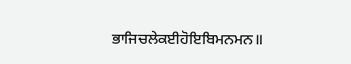ਭਾਜਿਚਲੇਕਈਹੋਇਬਿਮਨਮਨ॥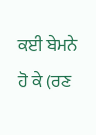ਕਈ ਬੇਮਨੇ ਹੋ ਕੇ (ਰਣ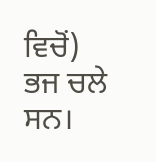ਵਿਚੋਂ) ਭਜ ਚਲੇ ਸਨ।